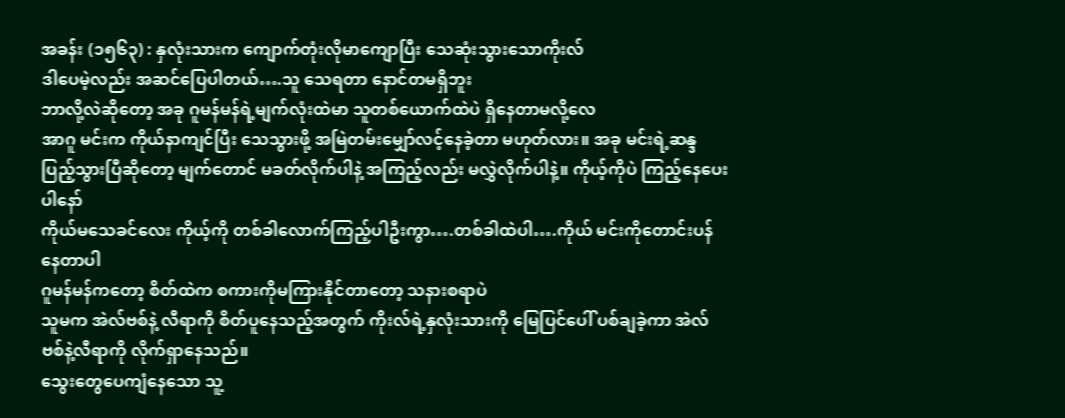အခန်း (၁၅၆၃) : နှလုံးသားက ကျောက်တုံးလိုမာကျောပြီး သေဆုံးသွားသောကိုးလ်
ဒါပေမဲ့လည်း အဆင်ပြေပါတယ်….သူ သေရတာ နောင်တမရှိဘူး
ဘာလို့လဲဆိုတော့ အခု ဂူမန်မန်ရဲ့မျက်လုံးထဲမာ သူတစ်ယောက်ထဲပဲ ရှိနေတာမလို့လေ
အာဂူ မင်းက ကိုယ်နာကျင်ပြီး သေသွားဖို့ အမြဲတမ်းမျှော်လင့်နေခဲ့တာ မဟုတ်လား။ အခု မင်းရဲ့ဆန္ဒပြည့်သွားပြီဆိုတော့ မျက်တောင် မခတ်လိုက်ပါနဲ့ အကြည့်လည်း မလွှဲလိုက်ပါနဲ့။ ကိုယ့်ကိုပဲ ကြည့်နေပေးပါနော်
ကိုယ်မသေခင်လေး ကိုယ့်ကို တစ်ခါလောက်ကြည့်ပါဦးကွာ….တစ်ခါထဲပါ….ကိုယ် မင်းကိုတောင်းပန်နေတာပါ
ဂူမန်မန်ကတော့ စိတ်ထဲက စကားကိုမကြားနိုင်တာတော့ သနားစရာပဲ
သူမက အဲလ်ဗစ်နဲ့ လီရာကို စိတ်ပူနေသည့်အတွက် ကိုးလ်ရဲ့နှလုံးသားကို မြေပြင်ပေါ် ပစ်ချခဲ့ကာ အဲလ်ဗစ်နဲ့လီရာကို လိုက်ရှာနေသည်။
သွေးတွေပေကျံနေသော သူ့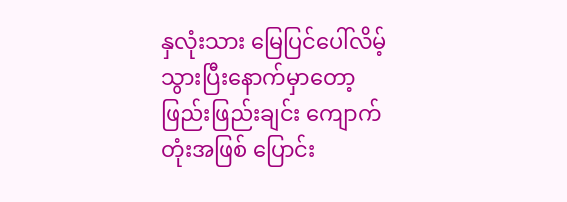နှလုံးသား မြေပြင်ပေါ်လိမ့်သွားပြီးနောက်မှာတော့ ဖြည်းဖြည်းချင်း ကျောက်တုံးအဖြစ် ပြောင်း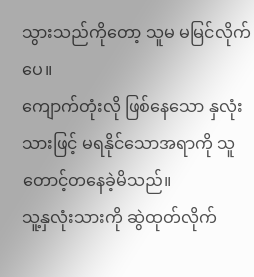သွားသည်ကိုတော့ သူမ မမြင်လိုက်ပေ။
ကျောက်တုံးလို ဖြစ်နေသော နှလုံးသားဖြင့် မရနိုင်သောအရာကို သူ တောင့်တနေခဲ့မိသည်။
သူ့နှလုံးသားကို ဆွဲထုတ်လိုက်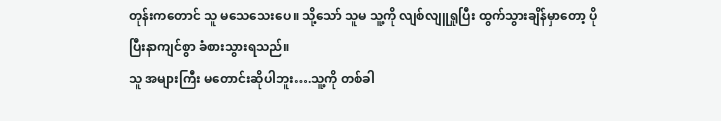တုန်းကတောင် သူ မသေသေးပေ။ သို့သော် သူမ သူ့ကို လျစ်လျူရှုပြီး ထွက်သွားချိန်မှာတော့ ပိုပြီးနာကျင်စွာ ခံစားသွားရသည်။
သူ အများကြီး မတောင်းဆိုပါဘူး….သူ့ကို တစ်ခါ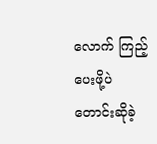လောက် ကြည့်ပေးဖို့ပဲ တောင်းဆိုခဲ့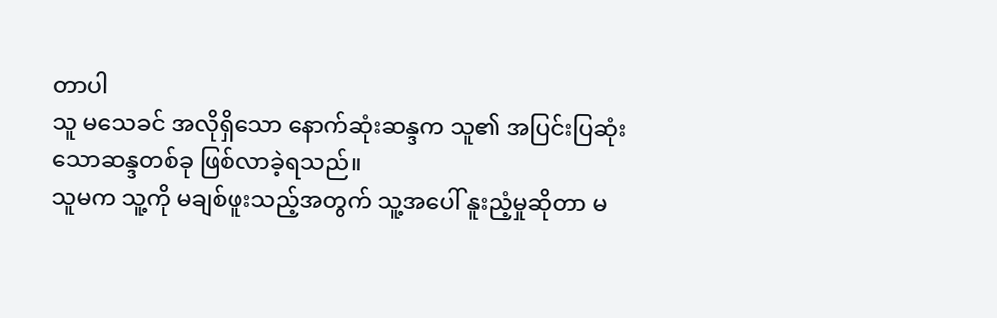တာပါ
သူ မသေခင် အလိုရှိသော နောက်ဆုံးဆန္ဒက သူ၏ အပြင်းပြဆုံးသောဆန္ဒတစ်ခု ဖြစ်လာခဲ့ရသည်။
သူမက သူ့ကို မချစ်ဖူးသည့်အတွက် သူ့အပေါ် နူးညံ့မှုဆိုတာ မ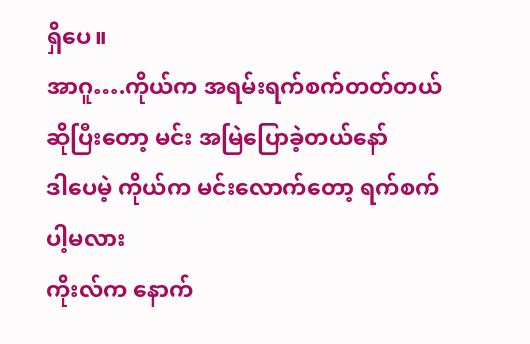ရှိပေ။
အာဂူ….ကိုယ်က အရမ်းရက်စက်တတ်တယ်ဆိုပြီးတော့ မင်း အမြဲပြောခဲ့တယ်နော်
ဒါပေမဲ့ ကိုယ်က မင်းလောက်တော့ ရက်စက်ပါ့မလား
ကိုးလ်က နောက်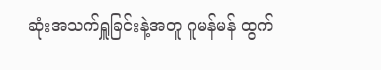ဆုံးအသက်ရှူခြင်းနဲ့အတူ ဂူမန်မန် ထွက်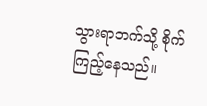သွားရာဘက်သို့ စိုက်ကြည့်နေသည်။